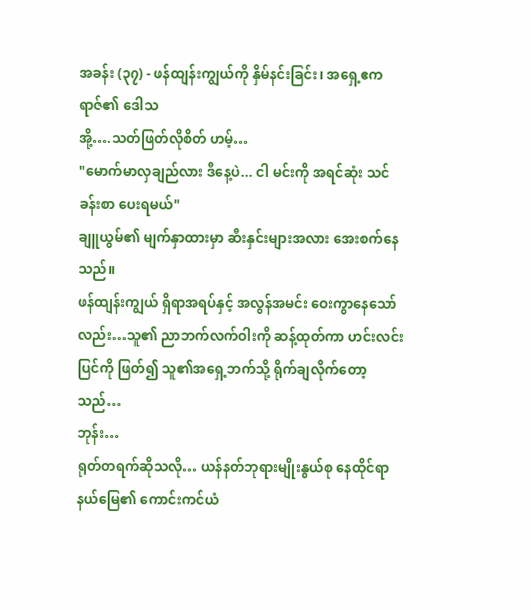အခန်း (၃၇) - ဖန်ထျန်းကျွယ်ကို နှိမ်နင်းခြင်း၊ အရှေ့ဧကရာဇ်၏ ဒေါသ
အို့….သတ်ဖြတ်လိုစိတ် ဟမ့်…
"မောက်မာလှချည်လား ဒီနေ့ပဲ... ငါ မင်းကို အရင်ဆုံး သင်ခန်းစာ ပေးရမယ်"
ချူယွမ်၏ မျက်နှာထားမှာ ဆီးနှင်းများအလား အေးစက်နေသည်။
ဖန်ထျန်းကျွယ် ရှိရာအရပ်နှင့် အလွန်အမင်း ဝေးကွာနေသော်လည်း…သူ၏ ညာဘက်လက်ဝါးကို ဆန့်ထုတ်ကာ ဟင်းလင်းပြင်ကို ဖြတ်၍ သူ၏အရှေ့ဘက်သို့ ရိုက်ချလိုက်တော့သည်…
ဘုန်း…
ရုတ်တရက်ဆိုသလို… ယန်နတ်ဘုရားမျိုးနွယ်စု နေထိုင်ရာ နယ်မြေ၏ ကောင်းကင်ယံ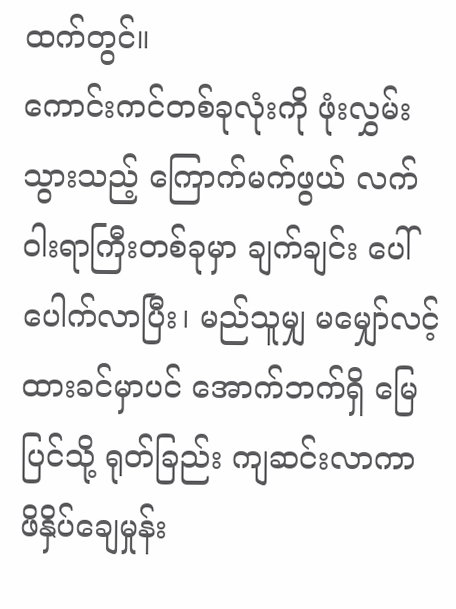ထက်တွင်။
ကောင်းကင်တစ်ခုလုံးကို ဖုံးလွှမ်းသွားသည့် ကြောက်မက်ဖွယ် လက်ဝါးရာကြီးတစ်ခုမှာ ချက်ချင်း ပေါ်ပေါက်လာပြီး၊ မည်သူမျှ မမျှော်လင့်ထားခင်မှာပင် အောက်ဘက်ရှိ မြေပြင်သို့ ရုတ်ခြည်း ကျဆင်းလာကာ ဖိနှိပ်ချေမှုန်း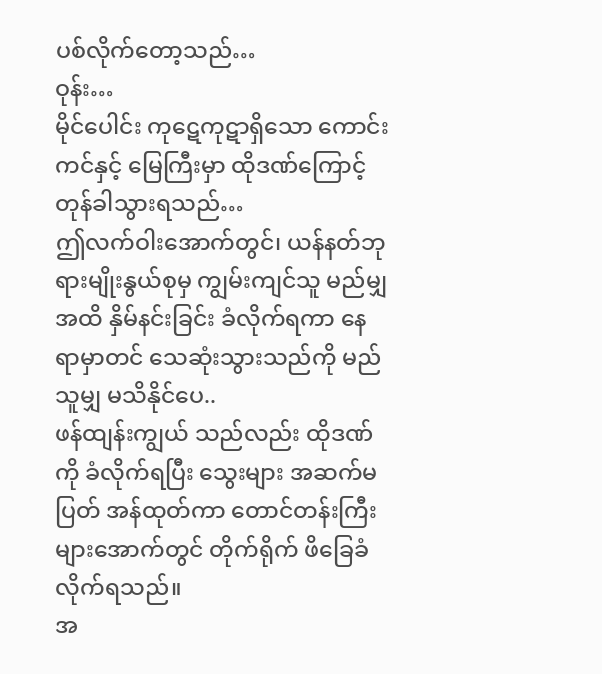ပစ်လိုက်တော့သည်…
ဝုန်း…
မိုင်ပေါင်း ကုဋေကုဋာရှိသော ကောင်းကင်နှင့် မြေကြီးမှာ ထိုဒဏ်ကြောင့် တုန်ခါသွားရသည်…
ဤလက်ဝါးအောက်တွင်၊ ယန်နတ်ဘုရားမျိုးနွယ်စုမှ ကျွမ်းကျင်သူ မည်မျှအထိ နှိမ်နင်းခြင်း ခံလိုက်ရကာ နေရာမှာတင် သေဆုံးသွားသည်ကို မည်သူမျှ မသိနိုင်ပေ..
ဖန်ထျန်းကျွယ် သည်လည်း ထိုဒဏ်ကို ခံလိုက်ရပြီး သွေးများ အဆက်မပြတ် အန်ထုတ်ကာ တောင်တန်းကြီးများအောက်တွင် တိုက်ရိုက် ဖိခြေခံလိုက်ရသည်။
အ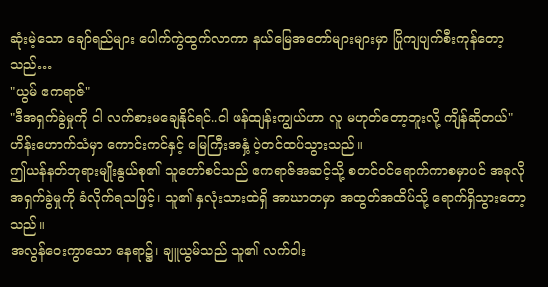ဆုံးမဲ့သော ချော်ရည်များ ပေါက်ကွဲထွက်လာကာ နယ်မြေအတော်များများမှာ ပြိုကျပျက်စီးကုန်တော့သည်…
"ယွမ် ဧကရာဇ်"
"ဒီအရှက်ခွဲမှုကို ငါ လက်စားမချေနိုင်ရင်..ငါ ဖန်ထျန်းကျွယ်ဟာ လူ မဟုတ်တော့ဘူးလို့ ကျိန်ဆိုတယ်"
ဟိန်းဟောက်သံမှာ ကောင်းကင်နှင့် မြေကြီးအနှံ့ ပဲ့တင်ထပ်သွားသည်။
ဤယန်နတ်ဘုရားမျိုးနွယ်စု၏ သူတော်စင်သည် ဧကရာဇ်အဆင့်သို့ စတင်ဝင်ရောက်ကာစမှာပင် အခုလို အရှက်ခွဲမှုကို ခံလိုက်ရသဖြင့်၊ သူ၏ နှလုံးသားထဲရှိ အာဃာတမှာ အထွတ်အထိပ်သို့ ရောက်ရှိသွားတော့သည်။
အလွန်ဝေးကွာသော နေရာ၌၊ ချူယွမ်သည် သူ၏ လက်ဝါး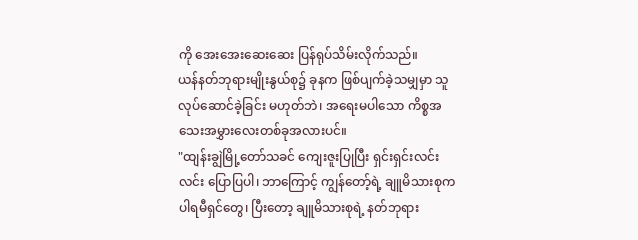ကို အေးအေးဆေးဆေး ပြန်ရုပ်သိမ်းလိုက်သည်။
ယန်နတ်ဘုရားမျိုးနွယ်စု၌ ခုနက ဖြစ်ပျက်ခဲ့သမျှမှာ သူ လုပ်ဆောင်ခဲ့ခြင်း မဟုတ်ဘဲ၊ အရေးမပါသော ကိစ္စအသေးအမွှားလေးတစ်ခုအလားပင်။
"ထျန်းချွဲမြို့တော်သခင် ကျေးဇူးပြုပြီး ရှင်းရှင်းလင်းလင်း ပြောပြပါ၊ ဘာကြောင့် ကျွန်တော့်ရဲ့ ချူမိသားစုက ပါရမီရှင်တွေ၊ ပြီးတော့ ချူမိသားစုရဲ့ နတ်ဘုရား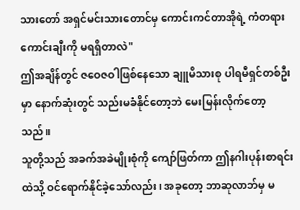သားတော် အရှင်မင်းသားတောင်မှ ကောင်းကင်တာအိုရဲ့ ကံတရားကောင်းချီးကို မရရှိတာလဲ"
ဤအချိန်တွင် ဇဝေဇဝါဖြစ်နေသော ချူမိသားစု ပါရမီရှင်တစ်ဦးမှာ နောက်ဆုံးတွင် သည်းမခံနိုင်တော့ဘဲ မေးမြန်းလိုက်တော့သည်။
သူတို့သည် အခက်အခဲမျိုးစုံကို ကျော်ဖြတ်ကာ ဤနဂါးပုန်းစာရင်းထဲသို့ ဝင်ရောက်နိုင်ခဲ့သော်လည်း၊ အခုတော့ ဘာဆုလာဘ်မှ မ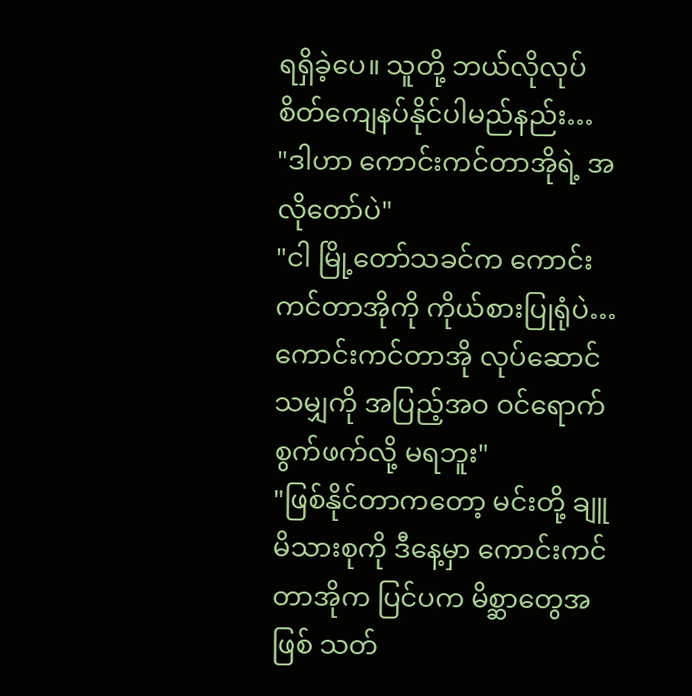ရရှိခဲ့ပေ။ သူတို့ ဘယ်လိုလုပ် စိတ်ကျေနပ်နိုင်ပါမည်နည်း…
"ဒါဟာ ကောင်းကင်တာအိုရဲ့ အလိုတော်ပဲ"
"ငါ မြို့တော်သခင်က ကောင်းကင်တာအိုကို ကိုယ်စားပြုရုံပဲ…ကောင်းကင်တာအို လုပ်ဆောင်သမျှကို အပြည့်အဝ ဝင်ရောက်စွက်ဖက်လို့ မရဘူး"
"ဖြစ်နိုင်တာကတော့ မင်းတို့ ချူမိသားစုကို ဒီနေ့မှာ ကောင်းကင်တာအိုက ပြင်ပက မိစ္ဆာတွေအဖြစ် သတ်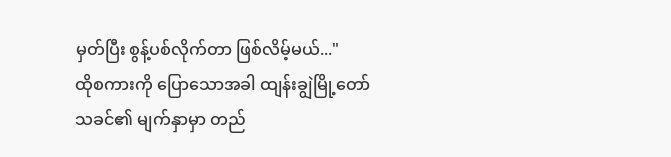မှတ်ပြီး စွန့်ပစ်လိုက်တာ ဖြစ်လိမ့်မယ်..."
ထိုစကားကို ပြောသောအခါ ထျန်းချွဲမြို့တော်သခင်၏ မျက်နှာမှာ တည်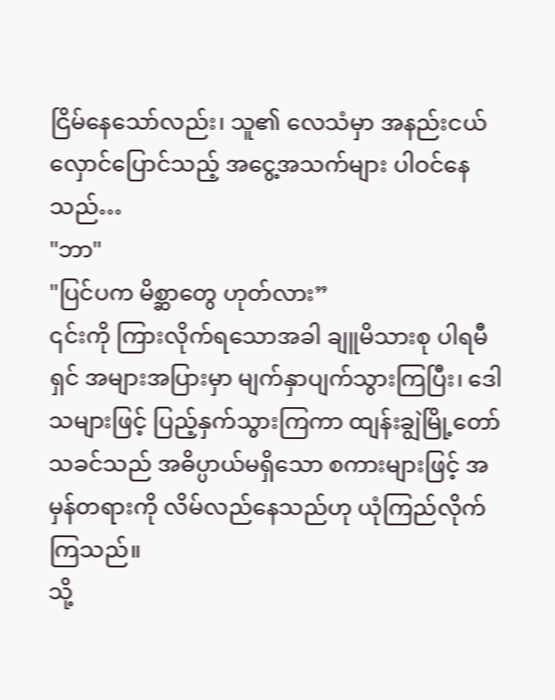ငြိမ်နေသော်လည်း၊ သူ၏ လေသံမှာ အနည်းငယ် လှောင်ပြောင်သည့် အငွေ့အသက်များ ပါဝင်နေသည်…
"ဘာ"
"ပြင်ပက မိစ္ဆာတွေ ဟုတ်လား”
၎င်းကို ကြားလိုက်ရသောအခါ ချူမိသားစု ပါရမီရှင် အများအပြားမှာ မျက်နှာပျက်သွားကြပြီး၊ ဒေါသများဖြင့် ပြည့်နှက်သွားကြကာ ထျန်းချွဲမြို့တော်သခင်သည် အဓိပ္ပာယ်မရှိသော စကားများဖြင့် အမှန်တရားကို လိမ်လည်နေသည်ဟု ယုံကြည်လိုက်ကြသည်။
သို့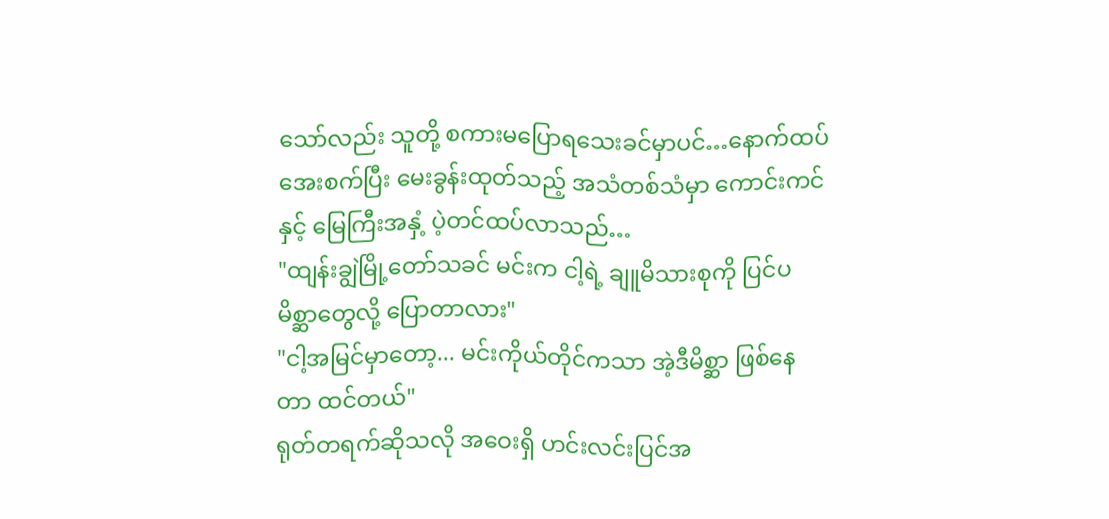သော်လည်း သူတို့ စကားမပြောရသေးခင်မှာပင်…နောက်ထပ် အေးစက်ပြီး မေးခွန်းထုတ်သည့် အသံတစ်သံမှာ ကောင်းကင်နှင့် မြေကြီးအနှံ့ ပဲ့တင်ထပ်လာသည်…
"ထျန်းချွဲမြို့တော်သခင် မင်းက ငါ့ရဲ့ ချူမိသားစုကို ပြင်ပမိစ္ဆာတွေလို့ ပြောတာလား"
"ငါ့အမြင်မှာတော့... မင်းကိုယ်တိုင်ကသာ အဲ့ဒီမိစ္ဆာ ဖြစ်နေတာ ထင်တယ်"
ရုတ်တရက်ဆိုသလို အဝေးရှိ ဟင်းလင်းပြင်အ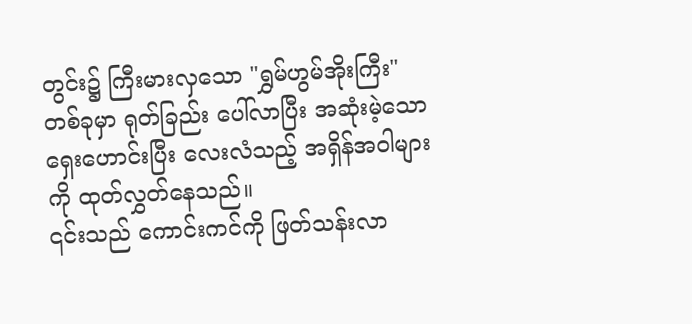တွင်း၌ ကြီးမားလှသော "ရွှမ်ဟွမ်အိုးကြီး" တစ်ခုမှာ ရုတ်ခြည်း ပေါ်လာပြီး အဆုံးမဲ့သော ရှေးဟောင်းပြီး လေးလံသည့် အရှိန်အဝါများကို ထုတ်လွှတ်နေသည်။
၎င်းသည် ကောင်းကင်ကို ဖြတ်သန်းလာ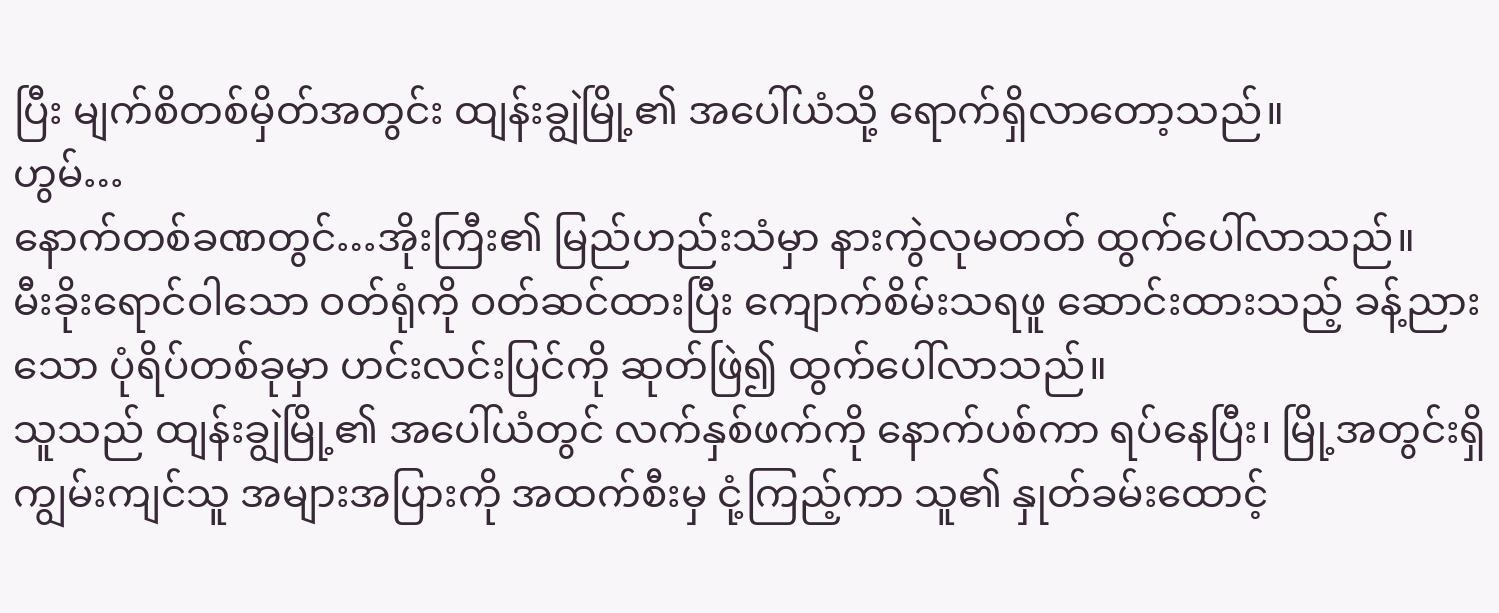ပြီး မျက်စိတစ်မှိတ်အတွင်း ထျန်းချွဲမြို့၏ အပေါ်ယံသို့ ရောက်ရှိလာတော့သည်။
ဟွမ်…
နောက်တစ်ခဏတွင်…အိုးကြီး၏ မြည်ဟည်းသံမှာ နားကွဲလုမတတ် ထွက်ပေါ်လာသည်။
မီးခိုးရောင်ဝါသော ဝတ်ရုံကို ဝတ်ဆင်ထားပြီး ကျောက်စိမ်းသရဖူ ဆောင်းထားသည့် ခန့်ညားသော ပုံရိပ်တစ်ခုမှာ ဟင်းလင်းပြင်ကို ဆုတ်ဖြဲ၍ ထွက်ပေါ်လာသည်။
သူသည် ထျန်းချွဲမြို့၏ အပေါ်ယံတွင် လက်နှစ်ဖက်ကို နောက်ပစ်ကာ ရပ်နေပြီး၊ မြို့အတွင်းရှိ ကျွမ်းကျင်သူ အများအပြားကို အထက်စီးမှ ငုံ့ကြည့်ကာ သူ၏ နှုတ်ခမ်းထောင့်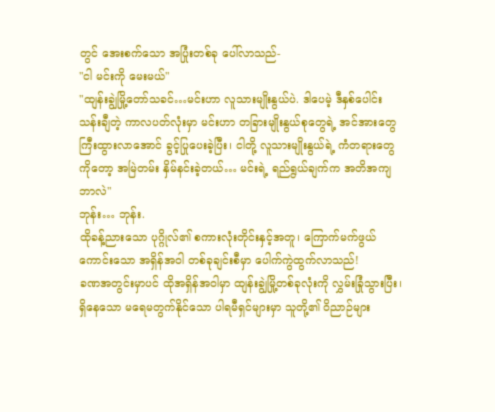တွင် အေးစက်သော အပြုံးတစ်ခု ပေါ်လာသည်-
"ငါ မင်းကို မေးမယ်"
"ထျန်းချွဲမြို့တော်သခင်…မင်းဟာ လူသားမျိုးနွယ်ပဲ. ဒါပေမဲ့ ဒီနှစ်ပေါင်း သန်းချီတဲ့ ကာလပတ်လုံးမှာ မင်းဟာ တခြားမျိုးနွယ်စုတွေရဲ့ အင်အားတွေ ကြီးထွားလာအောင် ခွင့်ပြုပေးခဲ့ပြီး၊ ငါတို့ လူသားမျိုးနွယ်ရဲ့ ကံတရားတွေကိုတော့ အမြဲတမ်း နှိမ်နင်းခဲ့တယ်… မင်းရဲ့ ရည်ရွယ်ချက်က အတိအကျ ဘာလဲ"
ဘုန်း… ဘုန်း.
ထိုခန့်ညားသော ပုဂ္ဂိုလ်၏ စကားလုံးတိုင်းနှင့်အတူ၊ ကြောက်မက်ဖွယ်ကောင်းသော အရှိန်အဝါ တစ်ခုချင်းစီမှာ ပေါက်ကွဲထွက်လာသည်!
ခဏအတွင်းမှာပင် ထိုအရှိန်အဝါမှာ ထျန်းချွဲမြို့တစ်ခုလုံးကို လွှမ်းခြုံသွားပြီး၊ ရှိနေသော မရေမတွက်နိုင်သော ပါရမီရှင်များမှာ သူတို့၏ ဝိညာဉ်များ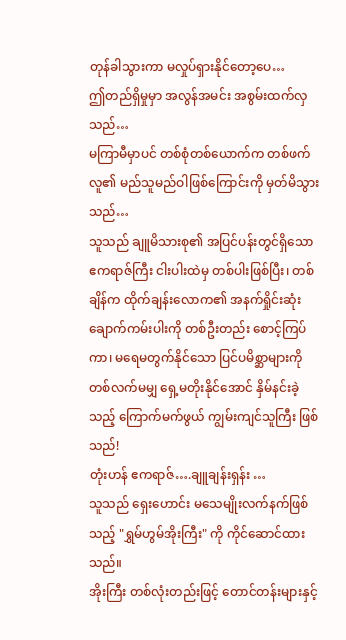တုန်ခါသွားကာ မလှုပ်ရှားနိုင်တော့ပေ…
ဤတည်ရှိမှုမှာ အလွန်အမင်း အစွမ်းထက်လှသည်…
မကြာမီမှာပင် တစ်စုံတစ်ယောက်က တစ်ဖက်လူ၏ မည်သူမည်ဝါဖြစ်ကြောင်းကို မှတ်မိသွားသည်…
သူသည် ချူမိသားစု၏ အပြင်ပန်းတွင်ရှိသော ဧကရာဇ်ကြီး ငါးပါးထဲမှ တစ်ပါးဖြစ်ပြီး၊ တစ်ချိန်က ထိုက်ချန်းလောက၏ အနက်ရှိုင်းဆုံး ချောက်ကမ်းပါးကို တစ်ဦးတည်း စောင့်ကြပ်ကာ၊ မရေမတွက်နိုင်သော ပြင်ပမိစ္ဆာများကို တစ်လက်မမျှ ရှေ့မတိုးနိုင်အောင် နှိမ်နင်းခဲ့သည့် ကြောက်မက်ဖွယ် ကျွမ်းကျင်သူကြီး ဖြစ်သည်!
တုံးဟန် ဧကရာဇ်….ချူချန်းရှန်း …
သူသည် ရှေးဟောင်း မသေမျိုးလက်နက်ဖြစ်သည့် "ရွှမ်ဟွမ်အိုးကြီး" ကို ကိုင်ဆောင်ထားသည်။
အိုးကြီး တစ်လုံးတည်းဖြင့် တောင်တန်းများနှင့်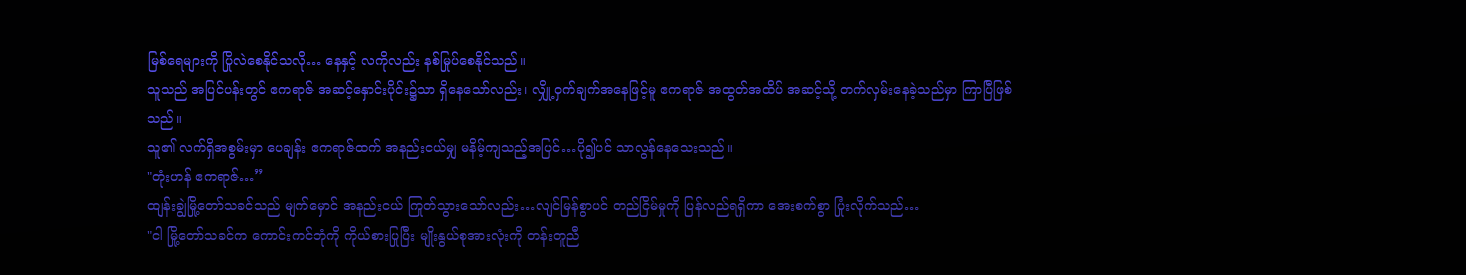မြစ်ရေများကို ပြိုလဲစေနိုင်သလို… နေနှင့် လကိုလည်း နစ်မြုပ်စေနိုင်သည်။
သူသည် အပြင်ပန်းတွင် ဧကရာဇ် အဆင့်နှောင်းပိုင်း၌သာ ရှိနေသော်လည်း၊ လျှို့ဝှက်ချက်အနေဖြင့်မူ ဧကရာဇ် အထွတ်အထိပ် အဆင့်သို့ တက်လှမ်းနေခဲ့သည်မှာ ကြာပြီဖြစ်သည်။
သူ၏ လက်ရှိအစွမ်းမှာ ပေချန်း ဧကရာဇ်ထက် အနည်းငယ်မျှ မနိမ့်ကျသည့်အပြင်…ပို၍ပင် သာလွန်နေသေးသည်။
"တုံးဟန် ဧကရာဇ်…”
ထျန်းချွဲမြို့တော်သခင်သည် မျက်မှောင် အနည်းငယ် ကြုတ်သွားသော်လည်း…လျင်မြန်စွာပင် တည်ငြိမ်မှုကို ပြန်လည်ရရှိကာ အေးစက်စွာ ပြုံးလိုက်သည်…
"ငါ မြို့တော်သခင်က ကောင်းကင်ဘုံကို ကိုယ်စားပြုပြီး မျိုးနွယ်စုအားလုံးကို တန်းတူညီ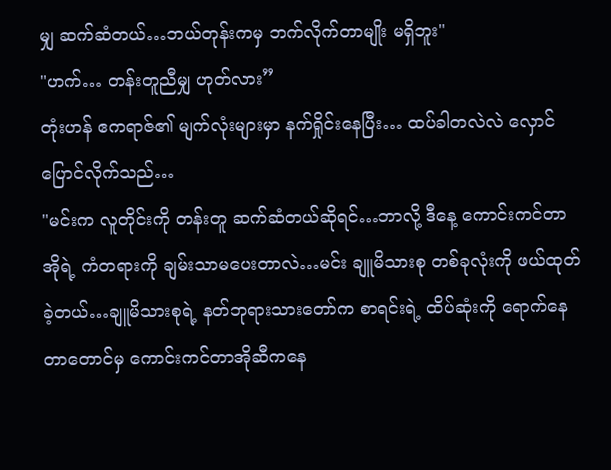မျှ ဆက်ဆံတယ်…ဘယ်တုန်းကမှ ဘက်လိုက်တာမျိုး မရှိဘူး"
"ဟက်… တန်းတူညီမျှ ဟုတ်လား”
တုံးဟန် ဧကရာဇ်၏ မျက်လုံးများမှာ နက်ရှိုင်းနေပြီး… ထပ်ခါတလဲလဲ လှောင်ပြောင်လိုက်သည်…
"မင်းက လူတိုင်းကို တန်းတူ ဆက်ဆံတယ်ဆိုရင်…ဘာလို့ ဒီနေ့ ကောင်းကင်တာအိုရဲ့ ကံတရားကို ချမ်းသာမပေးတာလဲ…မင်း ချူမိသားစု တစ်ခုလုံးကို ဖယ်ထုတ်ခဲ့တယ်…ချူမိသားစုရဲ့ နတ်ဘုရားသားတော်က စာရင်းရဲ့ ထိပ်ဆုံးကို ရောက်နေတာတောင်မှ ကောင်းကင်တာအိုဆီကနေ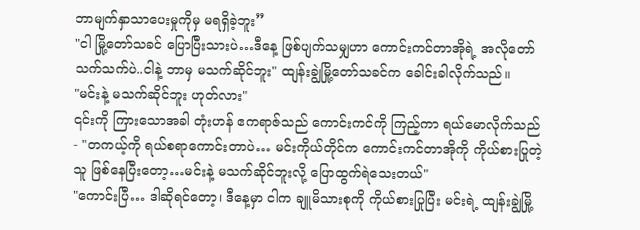ဘာမျက်နှာသာပေးမှုကိုမှ မရရှိခဲ့ဘူး”
"ငါ မြို့တော်သခင် ပြောပြီးသားပဲ…ဒီနေ့ ဖြစ်ပျက်သမျှဟာ ကောင်းကင်တာအိုရဲ့ အလိုတော်သက်သက်ပဲ..ငါနဲ့ ဘာမှ မသက်ဆိုင်ဘူး" ထျန်းချွဲမြို့တော်သခင်က ခေါင်းခါလိုက်သည်။
"မင်းနဲ့ မသက်ဆိုင်ဘူး ဟုတ်လား"
၎င်းကို ကြားသောအခါ တုံးဟန် ဧကရာဇ်သည် ကောင်းကင်ကို ကြည့်ကာ ရယ်မောလိုက်သည်- "တကယ့်ကို ရယ်စရာကောင်းတာပဲ… မင်းကိုယ်တိုင်က ကောင်းကင်တာအိုကို ကိုယ်စားပြုတဲ့သူ ဖြစ်နေပြီးတော့…မင်းနဲ့ မသက်ဆိုင်ဘူးလို့ ပြောထွက်ရဲသေးတယ်"
"ကောင်းပြီ… ဒါဆိုရင်တော့၊ ဒီနေ့မှာ ငါက ချူမိသားစုကို ကိုယ်စားပြုပြီး မင်းရဲ့ ထျန်းချွဲမြို့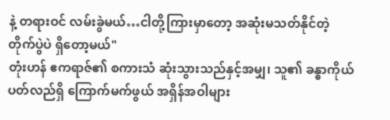နဲ့ တရားဝင် လမ်းခွဲမယ်…ငါတို့ကြားမှာတော့ အဆုံးမသတ်နိုင်တဲ့ တိုက်ပွဲပဲ ရှိတော့မယ်"
တုံးဟန် ဧကရာဇ်၏ စကားသံ ဆုံးသွားသည်နှင့်အမျှ၊ သူ၏ ခန္ဓာကိုယ်ပတ်လည်ရှိ ကြောက်မက်ဖွယ် အရှိန်အဝါများ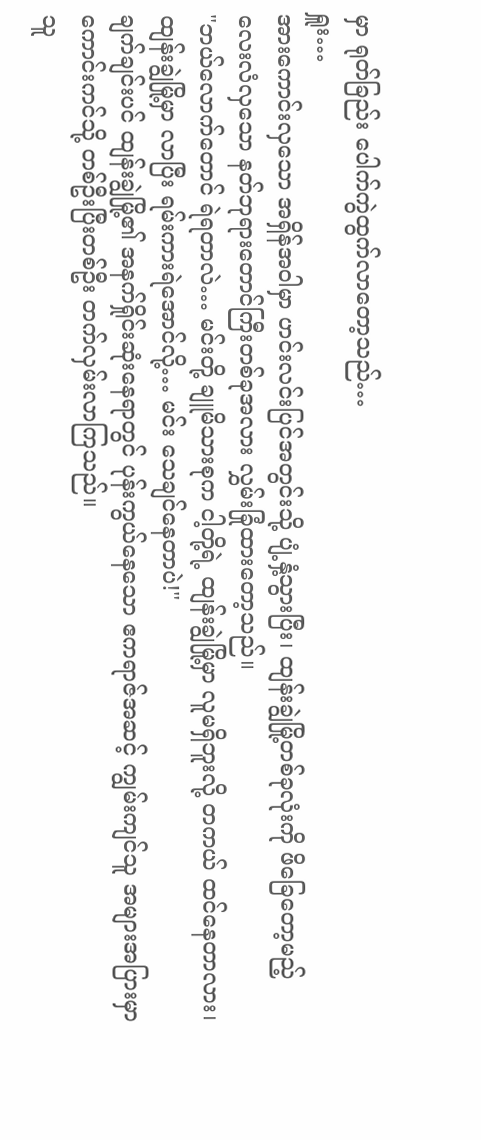မှာ ရုတ်ခြည်း ပေါက်ကွဲထွက်လာတော့သည်…
ရှူး…
အားကောင်းလှသော အရှိန်အဝါမှာ ဟင်းလင်းပြင်အတွင်းသို့ ပျံ့နှံ့သွားပြီး၊ ထျန်းချွဲမြို့တစ်ခုလုံးကို ဖိခြေတော့မည့် လေးလံလှသော နတ်ဘုရားတောင်ကြီးတစ်ခုအလား လွှမ်းခြုံထားတော့သည်။
"ဘယ်လောက်တောင် ရဲရတာလဲ… မင်းတို့ ချူမိသားစုက ငါ့တို့ရဲ့ ထျန်းချွဲမြို့မှာ လူမရှိဘူးလို့ တကယ် ထင်နေတာလား၊ ထျန်းချွဲမြို့မှာ လာပြီး ရမ်းကားရဲအောင်လို့… မင်း သေချင်နေတာပဲ!"
ချက်ချင်းပင် ထျန်းချွဲမြို့၏ အနက်ရှိုင်းဆုံးနေရာတွင် ပုန်းကွယ်နေသော ဧကရာဇ်အဆင့် ကျွမ်းကျင်သူ အများအပြားမှာ ကောင်းကင်သို့ တစ်ဦးပြီးတစ်ဦး တက်လှမ်းလာကြသည်။
သူ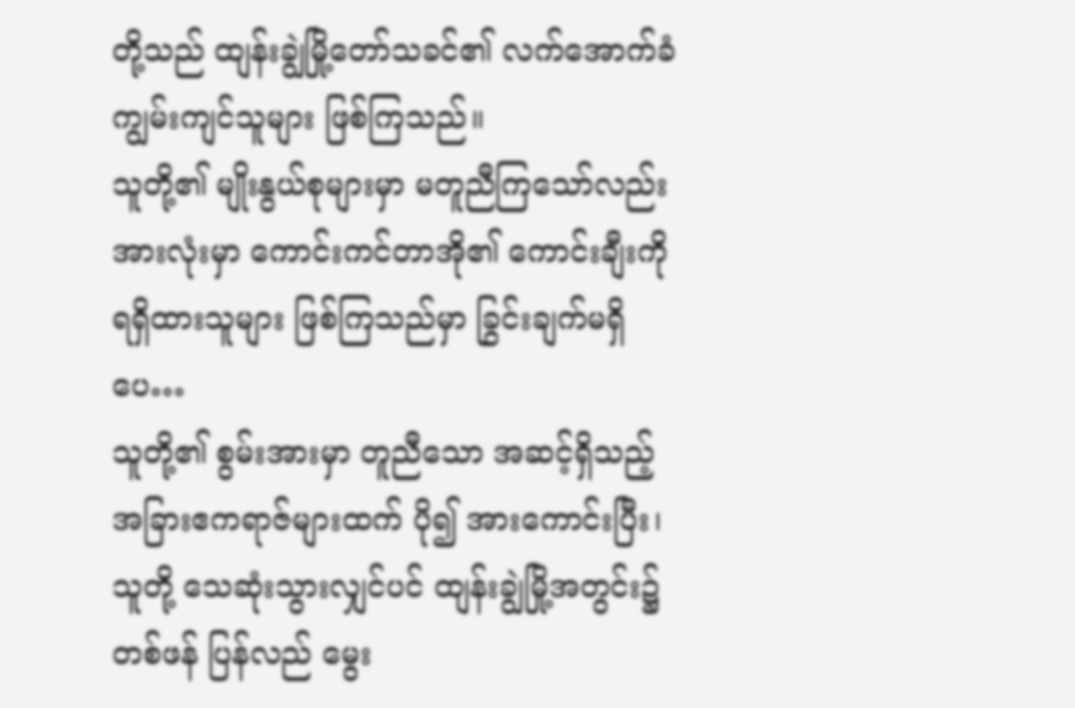တို့သည် ထျန်းချွဲမြို့တော်သခင်၏ လက်အောက်ခံ ကျွမ်းကျင်သူများ ဖြစ်ကြသည်။
သူတို့၏ မျိုးနွယ်စုများမှာ မတူညီကြသော်လည်း အားလုံးမှာ ကောင်းကင်တာအို၏ ကောင်းချီးကို ရရှိထားသူများ ဖြစ်ကြသည်မှာ ခြွင်းချက်မရှိပေ…
သူတို့၏ စွမ်းအားမှာ တူညီသော အဆင့်ရှိသည့် အခြားဧကရာဇ်များထက် ပို၍ အားကောင်းပြီး၊ သူတို့ သေဆုံးသွားလျှင်ပင် ထျန်းချွဲမြို့အတွင်း၌ တစ်ဖန် ပြန်လည် မွေး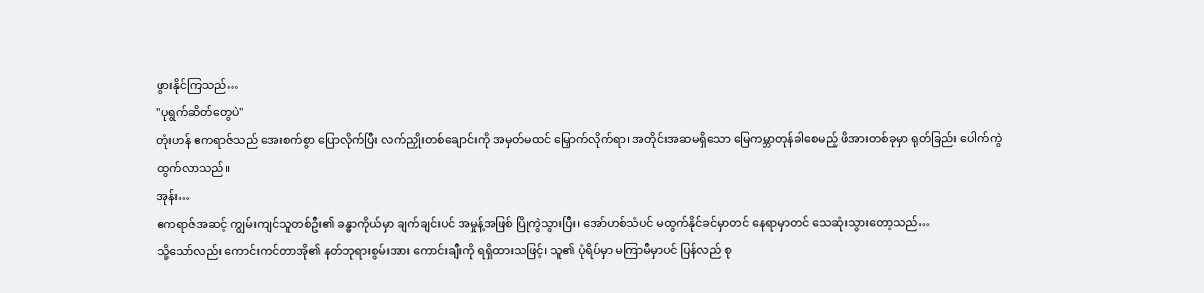ဖွားနိုင်ကြသည်…
"ပုရွက်ဆိတ်တွေပဲ"
တုံးဟန် ဧကရာဇ်သည် အေးစက်စွာ ပြောလိုက်ပြီး လက်ညှိုးတစ်ချောင်းကို အမှတ်မထင် မြှောက်လိုက်ရာ၊ အတိုင်းအဆမရှိသော မြေကမ္ဘာတုန်ခါစေမည့် ဖိအားတစ်ခုမှာ ရုတ်ခြည်း ပေါက်ကွဲထွက်လာသည်။
အုန်း…
ဧကရာဇ်အဆင့် ကျွမ်းကျင်သူတစ်ဦး၏ ခန္ဓာကိုယ်မှာ ချက်ချင်းပင် အမှုန့်အဖြစ် ပြိုကွဲသွားပြီး၊ အော်ဟစ်သံပင် မထွက်နိုင်ခင်မှာတင် နေရာမှာတင် သေဆုံးသွားတော့သည်…
သို့သော်လည်း ကောင်းကင်တာအို၏ နတ်ဘုရားစွမ်းအား ကောင်းချီးကို ရရှိထားသဖြင့်၊ သူ၏ ပုံရိပ်မှာ မကြာမီမှာပင် ပြန်လည် စု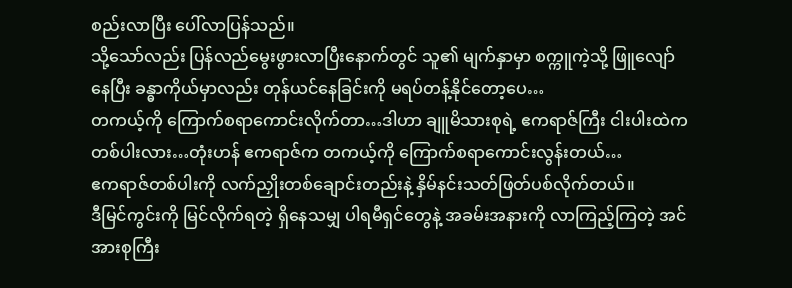စည်းလာပြီး ပေါ်လာပြန်သည်။
သို့သော်လည်း ပြန်လည်မွေးဖွားလာပြီးနောက်တွင် သူ၏ မျက်နှာမှာ စက္ကူကဲ့သို့ ဖြူလျော်နေပြီး ခန္ဓာကိုယ်မှာလည်း တုန်ယင်နေခြင်းကို မရပ်တန့်နိုင်တော့ပေ…
တကယ့်ကို ကြောက်စရာကောင်းလိုက်တာ…ဒါဟာ ချူမိသားစုရဲ့ ဧကရာဇ်ကြီး ငါးပါးထဲက တစ်ပါးလား…တုံးဟန် ဧကရာဇ်က တကယ့်ကို ကြောက်စရာကောင်းလွန်းတယ်…
ဧကရာဇ်တစ်ပါးကို လက်ညှိုးတစ်ချောင်းတည်းနဲ့ နှိမ်နင်းသတ်ဖြတ်ပစ်လိုက်တယ်။
ဒီမြင်ကွင်းကို မြင်လိုက်ရတဲ့ ရှိနေသမျှ ပါရမီရှင်တွေနဲ့ အခမ်းအနားကို လာကြည့်ကြတဲ့ အင်အားစုကြီး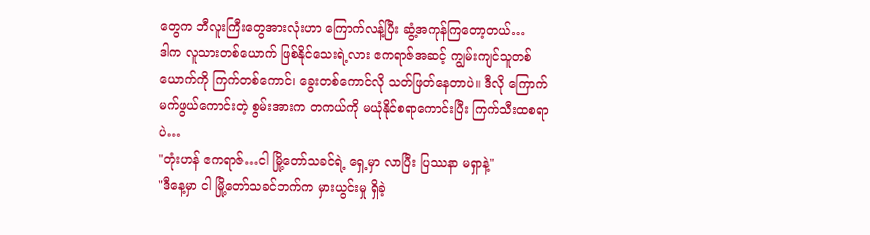တွေက ဘီလူးကြီးတွေအားလုံးဟာ ကြောက်လန့်ပြီး ဆွံ့အကုန်ကြတော့တယ်…
ဒါက လူသားတစ်ယောက် ဖြစ်နိုင်သေးရဲ့လား ဧကရာဇ်အဆင့် ကျွမ်းကျင်သူတစ်ယောက်ကို ကြက်တစ်ကောင်၊ ခွေးတစ်ကောင်လို သတ်ဖြတ်နေတာပဲ။ ဒီလို ကြောက်မက်ဖွယ်ကောင်းတဲ့ စွမ်းအားက တကယ်ကို မယုံနိုင်စရာကောင်းပြီး ကြက်သီးထစရာပဲ…
"တုံးဟန် ဧကရာဇ်…ငါ မြို့တော်သခင်ရဲ့ ရှေ့မှာ လာပြီး ပြဿနာ မရှာနဲ့"
"ဒီနေ့မှာ ငါ မြို့တော်သခင်ဘက်က မှားယွင်းမှု ရှိခဲ့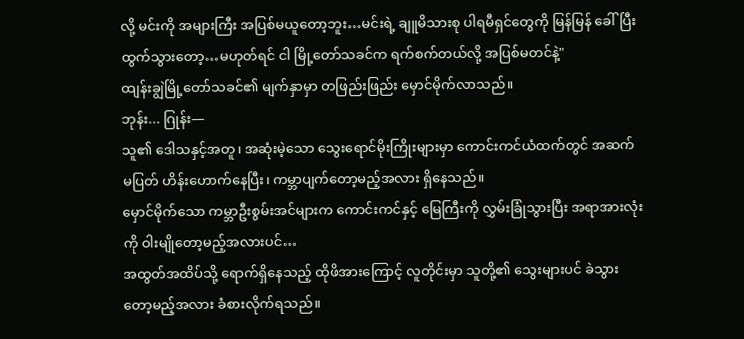လို့ မင်းကို အများကြီး အပြစ်မယူတော့ဘူး…မင်းရဲ့ ချူမိသားစု ပါရမီရှင်တွေကို မြန်မြန် ခေါ်ပြီး ထွက်သွားတော့…မဟုတ်ရင် ငါ မြို့တော်သခင်က ရက်စက်တယ်လို့ အပြစ်မတင်နဲ့"
ထျန်းချွဲမြို့တော်သခင်၏ မျက်နှာမှာ တဖြည်းဖြည်း မှောင်မိုက်လာသည်။
ဘုန်း... ဂြုန်း—
သူ၏ ဒေါသနှင့်အတူ၊ အဆုံးမဲ့သော သွေးရောင်မိုးကြိုးများမှာ ကောင်းကင်ယံထက်တွင် အဆက်မပြတ် ဟိန်းဟောက်နေပြီး၊ ကမ္ဘာပျက်တော့မည့်အလား ရှိနေသည်။
မှောင်မိုက်သော ကမ္ဘာဦးစွမ်းအင်များက ကောင်းကင်နှင့် မြေကြီးကို လွှမ်းခြုံသွားပြီး အရာအားလုံးကို ဝါးမျိုတော့မည့်အလားပင်…
အထွတ်အထိပ်သို့ ရောက်ရှိနေသည့် ထိုဖိအားကြောင့် လူတိုင်းမှာ သူတို့၏ သွေးများပင် ခဲသွားတော့မည့်အလား ခံစားလိုက်ရသည်။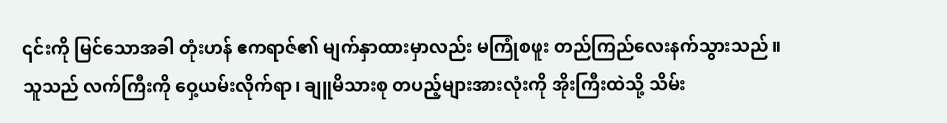၎င်းကို မြင်သောအခါ တုံးဟန် ဧကရာဇ်၏ မျက်နှာထားမှာလည်း မကြုံစဖူး တည်ကြည်လေးနက်သွားသည်။
သူသည် လက်ကြီးကို ဝှေ့ယမ်းလိုက်ရာ၊ ချူမိသားစု တပည့်များအားလုံးကို အိုးကြီးထဲသို့ သိမ်း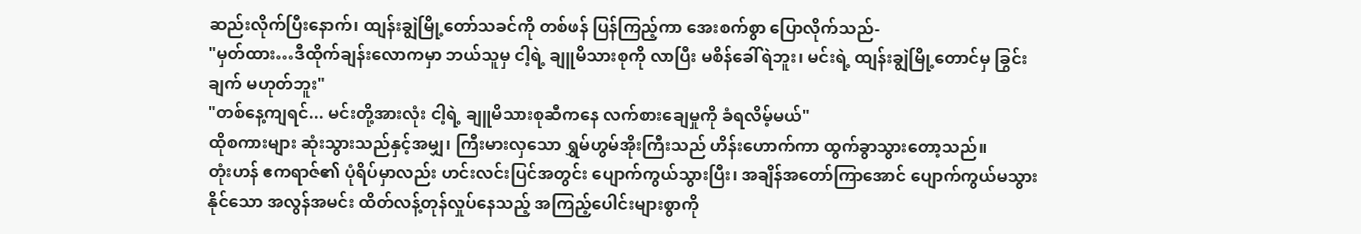ဆည်းလိုက်ပြီးနောက်၊ ထျန်းချွဲမြို့တော်သခင်ကို တစ်ဖန် ပြန်ကြည့်ကာ အေးစက်စွာ ပြောလိုက်သည်-
"မှတ်ထား…ဒီထိုက်ချန်းလောကမှာ ဘယ်သူမှ ငါ့ရဲ့ ချူမိသားစုကို လာပြီး မစိန်ခေါ်ရဲဘူး၊ မင်းရဲ့ ထျန်းချွဲမြို့တောင်မှ ခြွင်းချက် မဟုတ်ဘူး"
"တစ်နေ့ကျရင်... မင်းတို့အားလုံး ငါ့ရဲ့ ချူမိသားစုဆီကနေ လက်စားချေမှုကို ခံရလိမ့်မယ်"
ထိုစကားများ ဆုံးသွားသည်နှင့်အမျှ၊ ကြီးမားလှသော ရွှမ်ဟွမ်အိုးကြီးသည် ဟိန်းဟောက်ကာ ထွက်ခွာသွားတော့သည်။
တုံးဟန် ဧကရာဇ်၏ ပုံရိပ်မှာလည်း ဟင်းလင်းပြင်အတွင်း ပျောက်ကွယ်သွားပြီး၊ အချိန်အတော်ကြာအောင် ပျောက်ကွယ်မသွားနိုင်သော အလွန်အမင်း ထိတ်လန့်တုန်လှုပ်နေသည့် အကြည့်ပေါင်းများစွာကို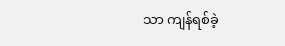သာ ကျန်ရစ်ခဲ့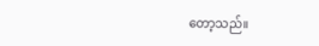တော့သည်။